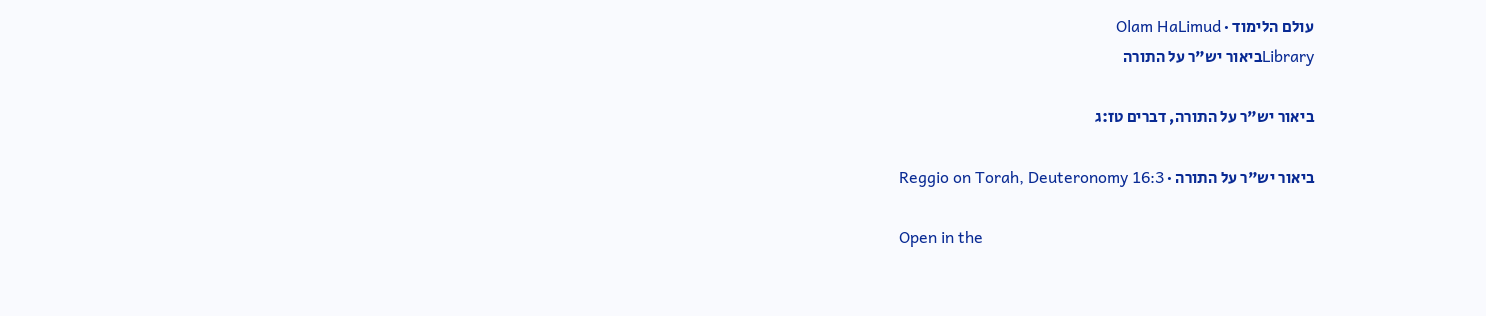עולם הלימוד · Olam HaLimud
Libraryביאור יש"ר על התורה

ביאור יש"ר על התורה, דברים טז:ג

ביאור יש"ר על התורה · Reggio on Torah, Deuteronomy 16:3

Open in the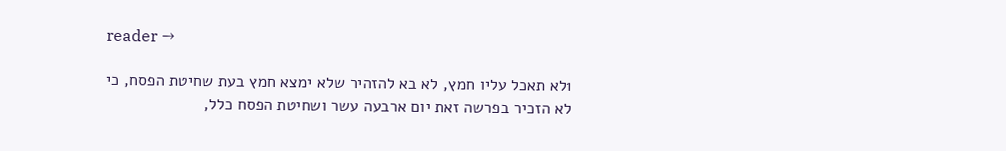reader →

1לא תאכל עליו חמץ, לא בא להזהיר שלא ימצא חמץ בעת שחיטת הפסח, כי לא הזכיר בפרשה זאת יום ארבעה עשר ושחיטת הפסח כלל,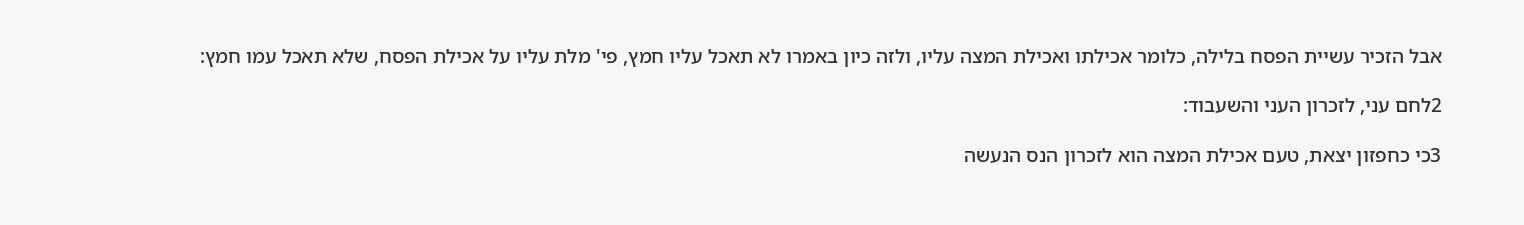אבל הזכיר עשיית הפסח בלילה, כלומר אכילתו ואכילת המצה עליו, ולזה כיון באמרו לא תאכל עליו חמץ, פי' מלת עליו על אכילת הפסח, שלא תאכל עמו חמץ:

2לחם עני, לזכרון העני והשעבוד:

3כי כחפזון יצאת, טעם אכילת המצה הוא לזכרון הנס הנעשה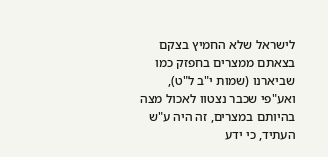לישראל שלא החמיץ בצקם בצאתם ממצרים בחפזק כמו שביארנו (שמות י"ב ל"ט), ואע"פי שכבר נצטוו לאכול מצה בהיותם במצרים, זה היה ע"ש העתיד, כי ידע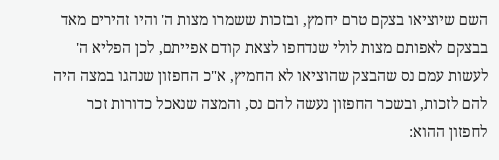השם שיוציאו בצקם טרם יחמץ, ובזכות ששמרו מצות ה' והיו זהירים מאד בבצקם לאפותם מצות לולי שנדחפו לצאת קודם אפייתם, לכן הפליא ה' לעשות עמם נס שהבצק שהוציאו לא החמיץ, א"כ החפזון שנהגו במצה היה להם לזכות, ובשכר החפזון נעשה להם נס, והמצה שנאכל כדורות זכר לחפזון ההוא: